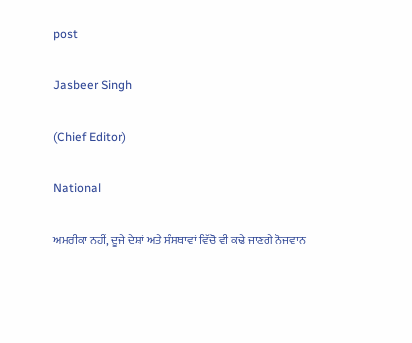post

Jasbeer Singh

(Chief Editor)

National

ਅਮਰੀਕਾ ਨਹੀਂ, ਦੂਜੇ ਦੇਸ਼ਾਂ ਅਤੇ ਸੰਸਥਾਵਾਂ ਵਿੱਚੋ ਵੀ ਕਢੇ ਜਾਣਗੇ ਨੋਜਵਾਨ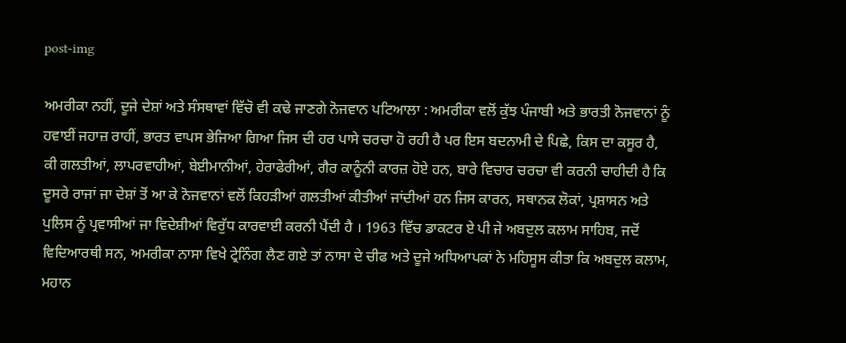post-img

ਅਮਰੀਕਾ ਨਹੀਂ, ਦੂਜੇ ਦੇਸ਼ਾਂ ਅਤੇ ਸੰਸਥਾਵਾਂ ਵਿੱਚੋ ਵੀ ਕਢੇ ਜਾਣਗੇ ਨੋਜਵਾਨ ਪਟਿਆਲਾ : ਅਮਰੀਕਾ ਵਲੋਂ ਕੁੱਝ ਪੰਜਾਬੀ ਅਤੇ ਭਾਰਤੀ ਨੋਜਵਾਨਾਂ ਨੂੰ ਹਵਾਈਂ ਜਹਾਜ਼ ਰਾਹੀਂ, ਭਾਰਤ ਵਾਪਸ ਭੇਜਿਆ ਗਿਆ ਜਿਸ ਦੀ ਹਰ ਪਾਸੇ ਚਰਚਾ ਹੋ ਰਹੀ ਹੈ ਪਰ ਇਸ ਬਦਨਾਮੀ ਦੇ ਪਿਛੇ, ਕਿਸ ਦਾ ਕਸੂਰ ਹੈ, ਕੀ ਗਲਤੀਆਂ, ਲਾਪਰਵਾਹੀਆਂ, ਬੇਈਮਾਨੀਆਂ, ਹੇਰਾਫੇਰੀਆਂ, ਗੈਰ ਕਾਨੂੰਨੀ ਕਾਰਜ਼ ਹੋਏ ਹਨ, ਬਾਰੇ ਵਿਚਾਰ ਚਰਚਾ ਵੀ ਕਰਨੀ ਚਾਹੀਦੀ ਹੈ ਕਿ ਦੂਸਰੇ ਰਾਜਾਂ ਜਾ ਦੇਸ਼ਾਂ ਤੋਂ ਆ ਕੇ ਨੋਜਵਾਨਾਂ ਵਲੋਂ ਕਿਹੜੀਆਂ ਗਲਤੀਆਂ ਕੀਤੀਆਂ ਜਾਂਦੀਆਂ ਹਨ ਜਿਸ ਕਾਰਨ, ਸਥਾਨਕ ਲੋਕਾਂ, ਪ੍ਰਸ਼ਾਸਨ ਅਤੇ ਪੁਲਿਸ ਨੂੰ ਪ੍ਰਵਾਸੀਆਂ ਜਾ ਵਿਦੇਸ਼ੀਆਂ ਵਿਰੁੱਧ ਕਾਰਵਾਈ ਕਰਨੀ ਪੈਂਦੀ ਹੈ । 1963 ਵਿੱਚ ਡਾਕਟਰ ਏ ਪੀ ਜੇ ਅਬਦੁਲ ਕਲਾਮ ਸਾਹਿਬ, ਜਦੋਂ ਵਿਦਿਆਰਥੀ ਸਨ, ਅਮਰੀਕਾ ਨਾਸਾ ਵਿਖੇ ਟ੍ਰੇਨਿੰਗ ਲੈਣ ਗਏ ਤਾਂ ਨਾਸਾ ਦੇ ਚੀਫ ਅਤੇ ਦੂਜੇ ਅਧਿਆਪਕਾਂ ਨੇ ਮਹਿਸੂਸ ਕੀਤਾ ਕਿ ਅਬਦੁਲ ਕਲਾਮ, ਮਹਾਨ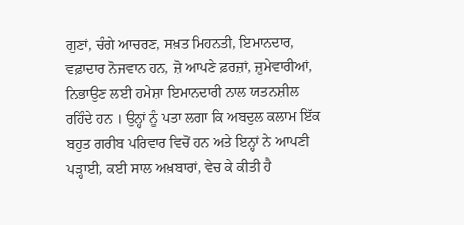ਗੁਣਾਂ, ਚੰਗੇ ਆਚਰਣ, ਸਖ਼ਤ ਮਿਹਨਤੀ, ਇਮਾਨਦਾਰ, ਵਫ਼ਾਦਾਰ ਨੋਜਵਾਨ ਹਨ, ਜ਼ੋ ਆਪਣੇ ਫ਼ਰਜ਼ਾਂ, ਜ਼ੁਮੇਵਾਰੀਆਂ, ਨਿਭਾਉਣ ਲਈ ਹਮੇਸ਼ਾ ਇਮਾਨਦਾਰੀ ਨਾਲ ਯਤਨਸ਼ੀਲ ਰਹਿੰਦੇ ਹਨ । ਉਨ੍ਹਾਂ ਨੂੰ ਪਤਾ ਲਗਾ ਕਿ ਅਬਦੁਲ ਕਲਾਮ ਇੱਕ ਬਹੁਤ ਗਰੀਬ ਪਰਿਵਾਰ ਵਿਚੋਂ ਹਨ ਅਤੇ ਇਨ੍ਹਾਂ ਨੇ ਆਪਣੀ ਪੜ੍ਹਾਈ, ਕਈ ਸਾਲ ਅਖ਼ਬਾਰਾਂ, ਵੇਚ ਕੇ ਕੀਤੀ ਹੈ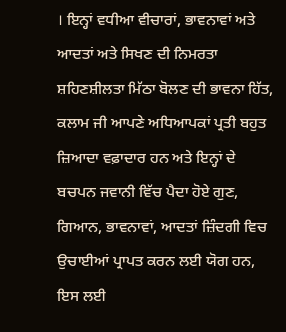। ਇਨ੍ਹਾਂ ਵਧੀਆ ਵੀਚਾਰਾਂ, ਭਾਵਨਾਵਾਂ ਅਤੇ ਆਦਤਾਂ ਅਤੇ ਸਿਖਣ ਦੀ ਨਿਮਰਤਾ ਸ਼ਹਿਣਸ਼ੀਲਤਾ ਮਿੱਠਾ ਬੋਲਣ ਦੀ ਭਾਵਨਾ ਹਿੱਤ, ਕਲਾਮ ਜੀ ਆਪਣੇ ਅਧਿਆਪਕਾਂ ਪ੍ਰਤੀ ਬਹੁਤ ਜ਼ਿਆਦਾ ਵਫ਼ਾਦਾਰ ਹਨ ਅਤੇ ਇਨ੍ਹਾਂ ਦੇ ਬਚਪਨ ਜਵਾਨੀ ਵਿੱਚ ਪੈਦਾ ਹੋਏ ਗੁਣ, ਗਿਆਨ, ਭਾਵਨਾਵਾਂ, ਆਦਤਾਂ ਜ਼ਿੰਦਗੀ ਵਿਚ ਉਚਾਈਆਂ ਪ੍ਰਾਪਤ ਕਰਨ ਲਈ ਯੋਗ ਹਨ, ਇਸ ਲਈ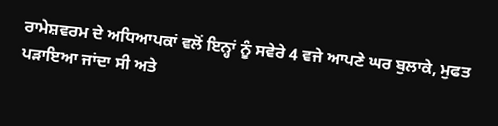ਰਾਮੇਸ਼ਵਰਮ ਦੇ ਅਧਿਆਪਕਾਂ ਵਲੋਂ ਇਨ੍ਹਾਂ ਨੂੰ ਸਵੇਰੇ 4 ਵਜੇ ਆਪਣੇ ਘਰ ਬੁਲਾਕੇ, ਮੁਫਤ ਪੜਾਇਆ ਜਾਂਦਾ ਸੀ ਅਤੇ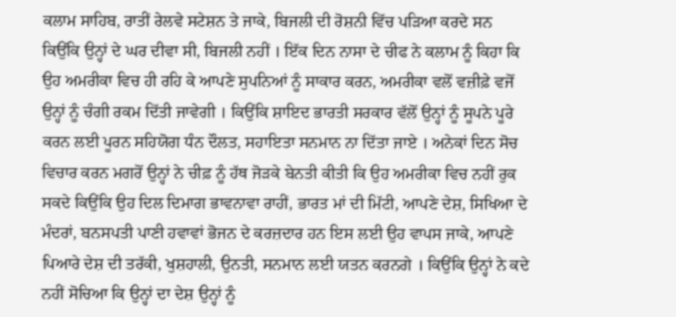ਕਲਾਮ ਸਾਹਿਬ, ਰਾਤੀਂ ਰੇਲਵੇ ਸਟੇਸ਼ਨ ਤੇ ਜਾਕੇ, ਬਿਜਲੀ ਦੀ ਰੋਸ਼ਨੀ ਵਿੱਚ ਪੜਿਆ ਕਰਦੇ ਸਨ ਕਿਉਂਕਿ ਉਨ੍ਹਾਂ ਦੇ ਘਰ ਦੀਵਾ ਸੀ, ਬਿਜਲੀ ਨਹੀਂ । ਇੱਕ ਦਿਨ ਨਾਸਾ ਦੇ ਚੀਫ ਨੇ ਕਲਾਮ ਨੂੰ ਕਿਹਾ ਕਿ ਉਹ ਅਮਰੀਕਾ ਵਿਚ ਹੀ ਰਹਿ ਕੇ ਆਪਣੇ ਸੁਪਨਿਆਂ ਨੂੰ ਸਾਕਾਰ ਕਰਨ, ਅਮਰੀਕਾ ਵਲੋਂ ਵਜ਼ੀਫ਼ੇ ਵਜੋਂ ਉਨ੍ਹਾਂ ਨੂੰ ਚੰਗੀ ਰਕਮ ਦਿੱਤੀ ਜਾਵੇਗੀ । ਕਿਉਂਕਿ ਸ਼ਾਇਦ ਭਾਰਤੀ ਸਰਕਾਰ ਵੱਲੋਂ ਉਨ੍ਹਾਂ ਨੂੰ ਸੂਪਨੇ ਪੂਰੇ ਕਰਨ ਲਈ ਪੂਰਨ ਸਹਿਯੋਗ ਧੰਨ ਦੌਲਤ, ਸਹਾਇਤਾ ਸਨਮਾਨ ਨਾ ਦਿੱਤਾ ਜਾਏ । ਅਨੇਕਾਂ ਦਿਨ ਸੋਚ ਵਿਚਾਰ ਕਰਨ ਮਗਰੋਂ ਉਨ੍ਹਾਂ ਨੇ ਚੀਫ਼ ਨੂੰ ਹੱਥ ਜੋੜਕੇ ਬੇਨਤੀ ਕੀਤੀ ਕਿ ਉਹ ਅਮਰੀਕਾ ਵਿਚ ਨਹੀਂ ਰੁਕ ਸਕਦੇ ਕਿਉਂਕਿ ਉਹ ਦਿਲ ਦਿਮਾਗ ਭਾਵਨਾਵਾ ਰਾਹੀਂ, ਭਾਰਤ ਮਾਂ ਦੀ ਮਿੱਟੀ, ਆਪਣੇ ਦੇਸ਼, ਸਿਖਿਆ ਦੇ ਮੰਦਰਾਂ, ਬਨਸਪਤੀ ਪਾਣੀ ਹਵਾਵਾਂ ਭੋਜਨ ਦੇ ਕਰਜ਼ਦਾਰ ਹਨ ਇਸ ਲਈ ਉਹ ਵਾਪਸ ਜਾਕੇ, ਆਪਣੇ ਪਿਆਰੇ ਦੇਸ਼ ਦੀ ਤਰੱਕੀ, ਖੁਸ਼ਹਾਲੀ, ਉਨਤੀ, ਸਨਮਾਨ ਲਈ ਯਤਨ ਕਰਨਗੇ । ਕਿਉਂਕਿ ਉਨ੍ਹਾਂ ਨੇ ਕਦੇ ਨਹੀਂ ਸੋਚਿਆ ਕਿ ਉਨ੍ਹਾਂ ਦਾ ਦੇਸ਼ ਉਨ੍ਹਾਂ ਨੂੰ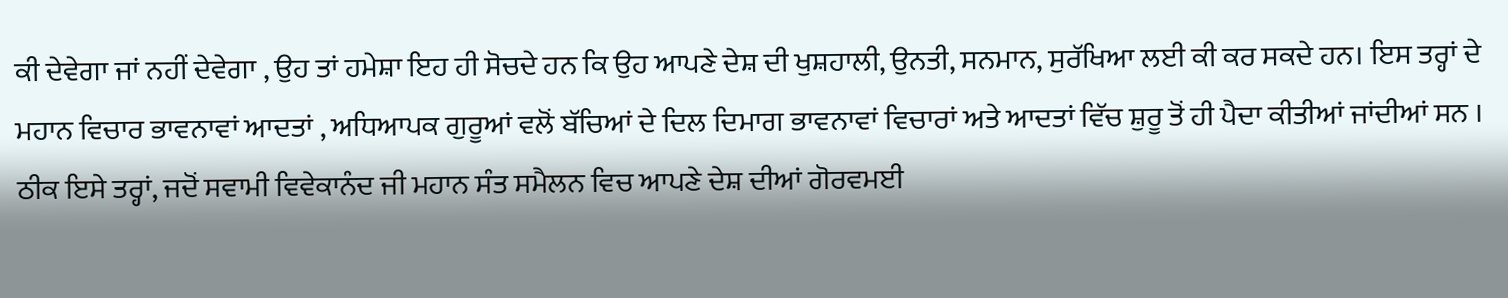ਕੀ ਦੇਵੇਗਾ ਜਾਂ ਨਹੀਂ ਦੇਵੇਗਾ , ਉਹ ਤਾਂ ਹਮੇਸ਼ਾ ਇਹ ਹੀ ਸੋਚਦੇ ਹਨ ਕਿ ਉਹ ਆਪਣੇ ਦੇਸ਼ ਦੀ ਖੁਸ਼ਹਾਲੀ, ਉਨਤੀ, ਸਨਮਾਨ, ਸੁਰੱਖਿਆ ਲਈ ਕੀ ਕਰ ਸਕਦੇ ਹਨ। ਇਸ ਤਰ੍ਹਾਂ ਦੇ ਮਹਾਨ ਵਿਚਾਰ ਭਾਵਨਾਵਾਂ ਆਦਤਾਂ , ਅਧਿਆਪਕ ਗੁਰੂਆਂ ਵਲੋਂ ਬੱਚਿਆਂ ਦੇ ਦਿਲ ਦਿਮਾਗ ਭਾਵਨਾਵਾਂ ਵਿਚਾਰਾਂ ਅਤੇ ਆਦਤਾਂ ਵਿੱਚ ਸ਼ੁਰੂ ਤੋਂ ਹੀ ਪੈਦਾ ਕੀਤੀਆਂ ਜਾਂਦੀਆਂ ਸਨ । ਠੀਕ ਇਸੇ ਤਰ੍ਹਾਂ, ਜਦੋਂ ਸਵਾਮੀ ਵਿਵੇਕਾਨੰਦ ਜੀ ਮਹਾਨ ਸੰਤ ਸਮੈਲਨ ਵਿਚ ਆਪਣੇ ਦੇਸ਼ ਦੀਆਂ ਗੋਰਵਮਈ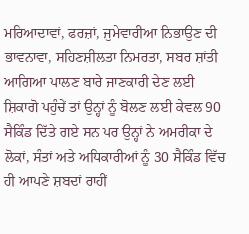ਮਰਿਆਦਾਵਾਂ, ਫਰਜ਼ਾਂ, ਜੁਮੇਵਾਰੀਆ ਨਿਭਾਉਣ ਦੀ ਭਾਵਨਾਵਾ, ਸਹਿਣਸ਼ੀਲਤਾ ਨਿਮਰਤਾ, ਸਬਰ ਸ਼ਾਂਤੀ ਆਗਿਆ ਪਾਲਣ ਬਾਰੇ ਜਾਣਕਾਰੀ ਦੇਣ ਲਈ ਸ਼ਿਕਾਗੋ ਪਹੁੰਚੇਂ ਤਾਂ ਉਨ੍ਹਾਂ ਨੂੰ ਬੋਲਣ ਲਈ ਕੇਵਲ 90 ਸੈਕਿੰਡ ਦਿੱਤੇ ਗਏ ਸਨ ਪਰ ਉਨ੍ਹਾਂ ਨੇ ਅਮਰੀਕਾ ਦੇ ਲੋਕਾਂ, ਸੰਤਾਂ ਅਤੇ ਅਧਿਕਾਰੀਆਂ ਨੂੰ 30 ਸੈਕਿੰਡ ਵਿੱਚ ਹੀ ਆਪਣੇ ਸ਼ਬਦਾਂ ਰਾਹੀਂ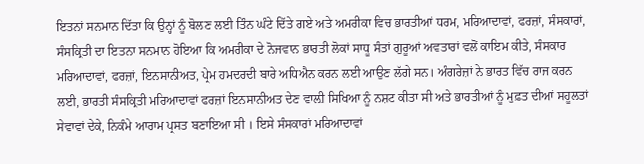ਇਤਨਾਂ ਸਨਮਾਨ ਦਿੱਤਾ ਕਿ ਉਨ੍ਹਾਂ ਨੂੰ ਬੋਲਣ ਲਈ ਤਿੰਨ ਘੰਟੇ ਦਿੱਤੇ ਗਏ ਅਤੇ ਅਮਰੀਕਾ ਵਿਚ ਭਾਰਤੀਆਂ ਧਰਮ, ਮਰਿਆਦਾਵਾਂ, ਫਰਜ਼ਾਂ, ਸੰਸਕਾਰਾਂ, ਸੰਸਕ੍ਰਿਤੀ ਦਾ ਇਤਨਾ ਸਨਮਾਨ ਹੋਇਆ ਕਿ ਅਮਰੀਕਾ ਦੇ ਨੋਜਵਾਨ ਭਾਰਤੀ ਲੋਕਾਂ ਸਾਧੂ ਸੰਤਾਂ ਗੁਰੂਆਂ ਅਵਤਾਰਾਂ ਵਲੋਂ ਕਾਇਮ ਕੀਤੇ, ਸੰਸਕਾਰ ਮਰਿਆਦਾਵਾਂ, ਫਰਜ਼ਾਂ, ਇਨਸਾਨੀਅਤ, ਪ੍ਰੇਮ ਹਮਦਰਦੀ ਬਾਰੇ ਅਧਿਐਨ ਕਰਨ ਲਈ ਆਉਣ ਲੱਗੇ ਸਨ। ਅੰਗਰੇਜ਼ਾਂ ਨੇ ਭਾਰਤ ਵਿੱਚ ਰਾਜ ਕਰਨ ਲਈ, ਭਾਰਤੀ ਸੰਸਕ੍ਰਿਤੀ ਮਰਿਆਦਾਵਾਂ ਫਰਜ਼ਾਂ ਇਨਸਾਨੀਅਤ ਦੇਣ ਵਾਲ਼ੀ ਸਿਖਿਆ ਨੂੰ ਨਸ਼ਟ ਕੀਤਾ ਸੀ ਅਤੇ ਭਾਰਤੀਆਂ ਨੂੰ ਮੁਫ਼ਤ ਦੀਆਂ ਸਹੂਲਤਾਂ ਸੇਵਾਵਾਂ ਦੇਕੇ, ਨਿਕੰਮੇ ਆਰਾਮ ਪ੍ਰਸਤ ਬਣਾਇਆ ਸੀ । ਇਸੇ ਸੰਸਕਾਰਾਂ ਮਰਿਆਦਾਵਾਂ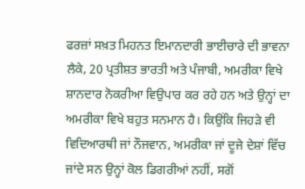ਫਰਜ਼ਾਂ ਸਖ਼ਤ ਮਿਹਨਤ ਇਮਾਨਦਾਰੀ ਭਾਈਚਾਰੇ ਦੀ ਭਾਵਨਾ ਲੈਕੇ, 20 ਪ੍ਰਤੀਸ਼ਤ ਭਾਰਤੀ ਅਤੇ ਪੰਜਾਬੀ, ਅਮਰੀਕਾ ਵਿਖੇ ਸ਼ਾਨਦਾਰ ਨੋਕਰੀਆ ਵਿਉਪਾਰ ਕਰ ਰਹੇ ਹਨ ਅਤੇ ਉਨ੍ਹਾਂ ਦਾ ਅਮਰੀਕਾ ਵਿਖੇ ਬਹੁਤ ਸਨਮਾਨ ਹੈ। ਕਿਉਂਕਿ ਜਿਹੜੇ ਵੀ ਵਿਦਿਆਰਥੀ ਜਾਂ ਨੌਜਵਾਨ, ਅਮਰੀਕਾ ਜਾਂ ਦੂਜੇ ਦੇਸ਼ਾਂ ਵਿੱਚ ਜਾਂਦੇ ਸਨ ਉਨ੍ਹਾਂ ਕੋਲ ਡਿਗਰੀਆਂ ਨਹੀਂ, ਸਗੋਂ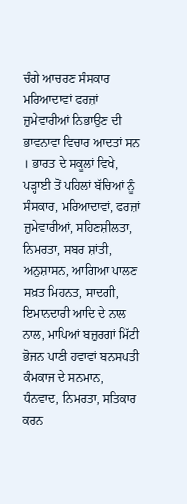ਚੰਗੇ ਆਚਰਣ ਸੰਸਕਾਰ ਮਰਿਆਦਾਵਾਂ ਫਰਜ਼ਾਂ ਜ਼ੁਮੇਵਾਰੀਆਂ ਨਿਭਾਉਣ ਦੀ ਭਾਵਨਾਵਾ ਵਿਚਾਰ ਆਦਤਾਂ ਸਨ । ਭਾਰਤ ਦੇ ਸਕੂਲਾਂ ਵਿਖੇ, ਪੜ੍ਹਾਈ ਤੋਂ ਪਹਿਲਾਂ ਬੱਚਿਆਂ ਨੂੰ ਸੰਸਕਾਰ, ਮਰਿਆਦਾਵਾਂ, ਫਰਜ਼ਾਂ ਜ਼ੁਮੇਵਾਰੀਆਂ, ਸਹਿਣਸ਼ੀਲਤਾ, ਨਿਮਰਤਾ, ਸਬਰ ਸ਼ਾਂਤੀ, ਅਨੁਸ਼ਾਸਨ, ਆਗਿਆ ਪਾਲਣ ਸਖ਼ਤ ਮਿਹਨਤ, ਸਾਦਗੀ, ਇਮਾਨਦਾਰੀ ਆਦਿ ਦੇ ਨਾਲ ਨਾਲ, ਮਾਪਿਆਂ ਬਜ਼ੁਰਗਾਂ ਮਿੱਟੀ ਭੋਜਨ ਪਾਣੀ ਹਵਾਵਾਂ ਬਨਸਪਤੀ ਕੰਮਕਾਜ ਦੇ ਸਨਮਾਨ, ਧੰਨਵਾਦ, ਨਿਮਰਤਾ, ਸਤਿਕਾਰ ਕਰਨ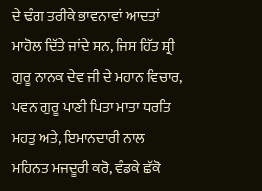ਦੇ ਢੰਗ ਤਰੀਕੇ ਭਾਵਨਾਵਾਂ ਆਦਤਾਂ ਮਾਹੋਲ ਦਿੱਤੇ ਜਾਂਦੇ ਸਨ, ਜਿਸ ਹਿੱਤ ਸ਼੍ਰੀ ਗੁਰੂ ਨਾਨਕ ਦੇਵ ਜੀ ਦੇ ਮਹਾਨ ਵਿਚਾਰ, ਪਵਨ ਗੁਰੂ ਪਾਣੀ ਪਿਤਾ ਮਾਤਾ ਧਰਤਿ ਮਹਤੁ ਅਤੇ, ਇਮਾਨਦਾਰੀ ਨਾਲ ਮਹਿਨਤ ਮਜਦੂਰੀ ਕਰੋ, ਵੰਡਕੇ ਛੱਕੋ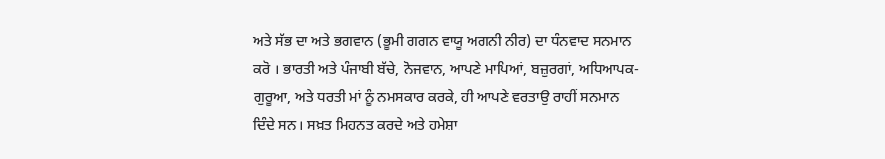ਅਤੇ ਸੱਭ ਦਾ ਅਤੇ ਭਗਵਾਨ (ਭੂਮੀ ਗਗਨ ਵਾਯੂ ਅਗਨੀ ਨੀਰ) ਦਾ ਧੰਨਵਾਦ ਸਨਮਾਨ ਕਰੋ । ਭਾਰਤੀ ਅਤੇ ਪੰਜਾਬੀ ਬੱਚੇ, ਨੋਜਵਾਨ, ਆਪਣੇ ਮਾਪਿਆਂ, ਬਜ਼ੁਰਗਾਂ, ਅਧਿਆਪਕ-ਗੁਰੂਆ, ਅਤੇ ਧਰਤੀ ਮਾਂ ਨੂੰ ਨਮਸਕਾਰ ਕਰਕੇ, ਹੀ ਆਪਣੇ ਵਰਤਾਉ ਰਾਹੀਂ ਸਨਮਾਨ ਦਿੰਦੇ ਸਨ। ਸਖ਼ਤ ਮਿਹਨਤ ਕਰਦੇ ਅਤੇ ਹਮੇਸ਼ਾ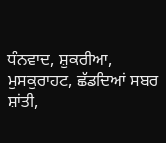ਧੰਨਵਾਦ, ਸ਼ੁਕਰੀਆ, ਮੁਸਕੁਰਾਹਟ, ਛੱਡਦਿਆਂ ਸਬਰ ਸ਼ਾਂਤੀ,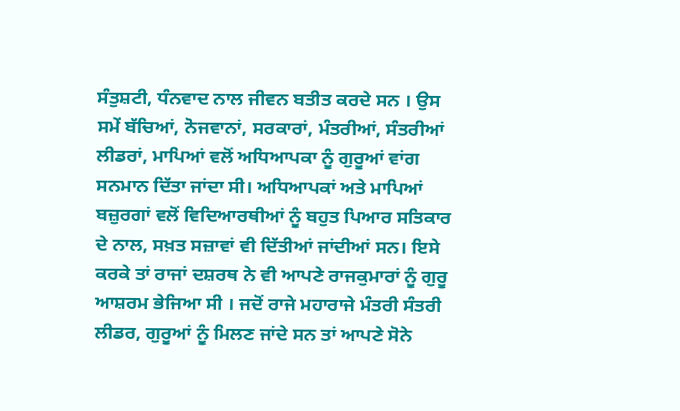ਸੰਤੁਸ਼ਟੀ, ਧੰਨਵਾਦ ਨਾਲ ਜੀਵਨ ਬਤੀਤ ਕਰਦੇ ਸਨ । ਉਸ ਸਮੇਂ ਬੱਚਿਆਂ, ਨੋਜਵਾਨਾਂ, ਸਰਕਾਰਾਂ, ਮੰਤਰੀਆਂ, ਸੰਤਰੀਆਂ ਲੀਡਰਾਂ, ਮਾਪਿਆਂ ਵਲੋਂ ਅਧਿਆਪਕਾ ਨੂੰ ਗੁਰੂਆਂ ਵਾਂਗ ਸਨਮਾਨ ਦਿੱਤਾ ਜਾਂਦਾ ਸੀ। ਅਧਿਆਪਕਾਂ ਅਤੇ ਮਾਪਿਆਂ ਬਜ਼ੁਰਗਾਂ ਵਲੋਂ ਵਿਦਿਆਰਥੀਆਂ ਨੂੰ ਬਹੁਤ ਪਿਆਰ ਸਤਿਕਾਰ ਦੇ ਨਾਲ, ਸਖ਼ਤ ਸਜ਼ਾਵਾਂ ਵੀ ਦਿੱਤੀਆਂ ਜਾਂਦੀਆਂ ਸਨ। ਇਸੇ ਕਰਕੇ ਤਾਂ ਰਾਜਾਂ ਦਸ਼ਰਥ ਨੇ ਵੀ ਆਪਣੇ ਰਾਜਕੁਮਾਰਾਂ ਨੂੰ ਗੁਰੂ ਆਸ਼ਰਮ ਭੇਜਿਆ ਸੀ । ਜਦੋਂ ਰਾਜੇ ਮਹਾਰਾਜੇ ਮੰਤਰੀ ਸੰਤਰੀ ਲੀਡਰ, ਗੁਰੂਆਂ ਨੂੰ ਮਿਲਣ ਜਾਂਦੇ ਸਨ ਤਾਂ ਆਪਣੇ ਸੋਨੇ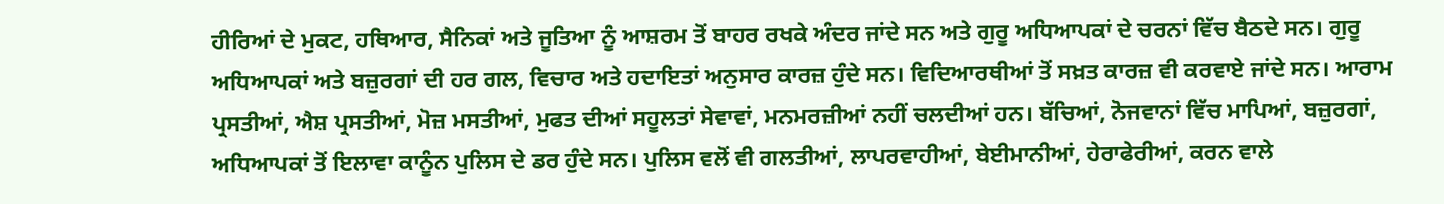ਹੀਰਿਆਂ ਦੇ ਮੁਕਟ, ਹਥਿਆਰ, ਸੈਨਿਕਾਂ ਅਤੇ ਜੂਤਿਆ ਨੂੰ ਆਸ਼ਰਮ ਤੋਂ ਬਾਹਰ ਰਖਕੇ ਅੰਦਰ ਜਾਂਦੇ ਸਨ ਅਤੇ ਗੁਰੂ ਅਧਿਆਪਕਾਂ ਦੇ ਚਰਨਾਂ ਵਿੱਚ ਬੈਠਦੇ ਸਨ। ਗੁਰੂ ਅਧਿਆਪਕਾਂ ਅਤੇ ਬਜ਼ੁਰਗਾਂ ਦੀ ਹਰ ਗਲ, ਵਿਚਾਰ ਅਤੇ ਹਦਾਇਤਾਂ ਅਨੁਸਾਰ ਕਾਰਜ਼ ਹੁੰਦੇ ਸਨ। ਵਿਦਿਆਰਥੀਆਂ ਤੋਂ ਸਖ਼ਤ ਕਾਰਜ਼ ਵੀ ਕਰਵਾਏ ਜਾਂਦੇ ਸਨ। ਆਰਾਮ ਪ੍ਰਸਤੀਆਂ, ਐਸ਼ ਪ੍ਰਸਤੀਆਂ, ਮੋਜ਼ ਮਸਤੀਆਂ, ਮੁਫਤ ਦੀਆਂ ਸਹੂਲਤਾਂ ਸੇਵਾਵਾਂ, ਮਨਮਰਜ਼ੀਆਂ ਨਹੀਂ ਚਲਦੀਆਂ ਹਨ। ਬੱਚਿਆਂ, ਨੋਜਵਾਨਾਂ ਵਿੱਚ ਮਾਪਿਆਂ, ਬਜ਼ੁਰਗਾਂ, ਅਧਿਆਪਕਾਂ ਤੋਂ ਇਲਾਵਾ ਕਾਨੂੰਨ ਪੁਲਿਸ ਦੇ ਡਰ ਹੁੰਦੇ ਸਨ। ਪੁਲਿਸ ਵਲੋਂ ਵੀ ਗਲਤੀਆਂ, ਲਾਪਰਵਾਹੀਆਂ, ਬੇਈਮਾਨੀਆਂ, ਹੇਰਾਫੇਰੀਆਂ, ਕਰਨ ਵਾਲੇ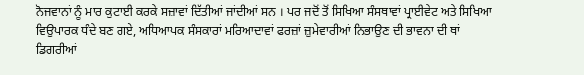ਨੋਜਵਾਨਾਂ ਨੂੰ ਮਾਰ ਕੁਟਾਈ ਕਰਕੇ ਸਜ਼ਾਵਾਂ ਦਿੱਤੀਆਂ ਜਾਂਦੀਆਂ ਸਨ । ਪਰ ਜਦੋਂ ਤੋਂ ਸਿਖਿਆ ਸੰਸਥਾਵਾਂ ਪ੍ਰਾਈਵੇਟ ਅਤੇ ਸਿਖਿਆ ਵਿਉਪਾਰਕ ਧੰਦੇ ਬਣ ਗਏ, ਅਧਿਆਪਕ ਸੰਸਕਾਰਾਂ ਮਰਿਆਦਾਵਾਂ ਫਰਜ਼ਾਂ ਜ਼ੁਮੇਵਾਰੀਆਂ ਨਿਭਾਉਣ ਦੀ ਭਾਵਨਾ ਦੀ ਥਾਂ ਡਿਗਰੀਆਂ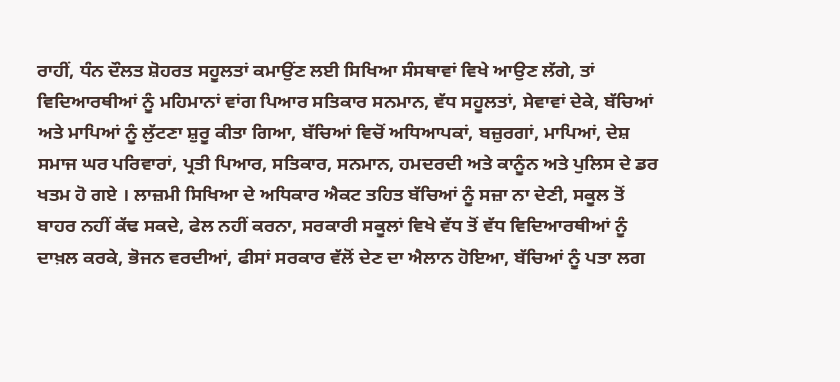ਰਾਹੀਂ, ਧੰਨ ਦੌਲਤ ਸ਼ੋਹਰਤ ਸਹੂਲਤਾਂ ਕਮਾਉਂਣ ਲਈ ਸਿਖਿਆ ਸੰਸਥਾਵਾਂ ਵਿਖੇ ਆਉਣ ਲੱਗੇ, ਤਾਂ ਵਿਦਿਆਰਥੀਆਂ ਨੂੰ ਮਹਿਮਾਨਾਂ ਵਾਂਗ ਪਿਆਰ ਸਤਿਕਾਰ ਸਨਮਾਨ, ਵੱਧ ਸਹੂਲਤਾਂ, ਸੇਵਾਵਾਂ ਦੇਕੇ, ਬੱਚਿਆਂ ਅਤੇ ਮਾਪਿਆਂ ਨੂੰ ਲੁੱਟਣਾ ਸ਼ੁਰੂ ਕੀਤਾ ਗਿਆ, ਬੱਚਿਆਂ ਵਿਚੋਂ ਅਧਿਆਪਕਾਂ, ਬਜ਼ੁਰਗਾਂ, ਮਾਪਿਆਂ, ਦੇਸ਼ ਸਮਾਜ ਘਰ ਪਰਿਵਾਰਾਂ, ਪ੍ਰਤੀ ਪਿਆਰ, ਸਤਿਕਾਰ, ਸਨਮਾਨ, ਹਮਦਰਦੀ ਅਤੇ ਕਾਨੂੰਨ ਅਤੇ ਪੁਲਿਸ ਦੇ ਡਰ ਖਤਮ ਹੋ ਗਏ । ਲਾਜ਼ਮੀ ਸਿਖਿਆ ਦੇ ਅਧਿਕਾਰ ਐਕਟ ਤਹਿਤ ਬੱਚਿਆਂ ਨੂੰ ਸਜ਼ਾ ਨਾ ਦੇਣੀ, ਸਕੂਲ ਤੋਂ ਬਾਹਰ ਨਹੀਂ ਕੱਢ ਸਕਦੇ, ਫੇਲ ਨਹੀਂ ਕਰਨਾ, ਸਰਕਾਰੀ ਸਕੂਲਾਂ ਵਿਖੇ ਵੱਧ ਤੋਂ ਵੱਧ ਵਿਦਿਆਰਥੀਆਂ ਨੂੰ ਦਾਖ਼ਲ ਕਰਕੇ, ਭੋਜਨ ਵਰਦੀਆਂ, ਫੀਸਾਂ ਸਰਕਾਰ ਵੱਲੋਂ ਦੇਣ ਦਾ ਐਲਾਨ ਹੋਇਆ, ਬੱਚਿਆਂ ਨੂੰ ਪਤਾ ਲਗ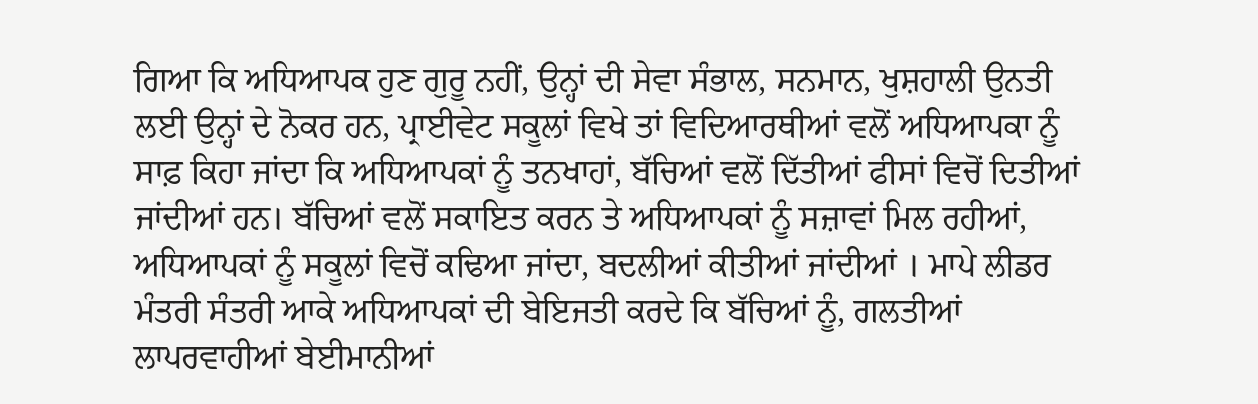ਗਿਆ ਕਿ ਅਧਿਆਪਕ ਹੁਣ ਗੁਰੂ ਨਹੀਂ, ਉਨ੍ਹਾਂ ਦੀ ਸੇਵਾ ਸੰਭਾਲ, ਸਨਮਾਨ, ਖੁਸ਼ਹਾਲੀ ਉਨਤੀ ਲਈ ਉਨ੍ਹਾਂ ਦੇ ਨੋਕਰ ਹਨ, ਪ੍ਰਾਈਵੇਟ ਸਕੂਲਾਂ ਵਿਖੇ ਤਾਂ ਵਿਦਿਆਰਥੀਆਂ ਵਲੋਂ ਅਧਿਆਪਕਾ ਨੂੰ ਸਾਫ਼ ਕਿਹਾ ਜਾਂਦਾ ਕਿ ਅਧਿਆਪਕਾਂ ਨੂੰ ਤਨਖਾਹਾਂ, ਬੱਚਿਆਂ ਵਲੋਂ ਦਿੱਤੀਆਂ ਫੀਸਾਂ ਵਿਚੋਂ ਦਿਤੀਆਂ ਜਾਂਦੀਆਂ ਹਨ। ਬੱਚਿਆਂ ਵਲੋਂ ਸਕਾਇਤ ਕਰਨ ਤੇ ਅਧਿਆਪਕਾਂ ਨੂੰ ਸਜ਼ਾਵਾਂ ਮਿਲ ਰਹੀਆਂ, ਅਧਿਆਪਕਾਂ ਨੂੰ ਸਕੂਲਾਂ ਵਿਚੋਂ ਕਢਿਆ ਜਾਂਦਾ, ਬਦਲੀਆਂ ਕੀਤੀਆਂ ਜਾਂਦੀਆਂ । ਮਾਪੇ ਲੀਡਰ ਮੰਤਰੀ ਸੰਤਰੀ ਆਕੇ ਅਧਿਆਪਕਾਂ ਦੀ ਬੇਇਜਤੀ ਕਰਦੇ ਕਿ ਬੱਚਿਆਂ ਨੂੰ, ਗਲਤੀਆਂ ਲਾਪਰਵਾਹੀਆਂ ਬੇਈਮਾਨੀਆਂ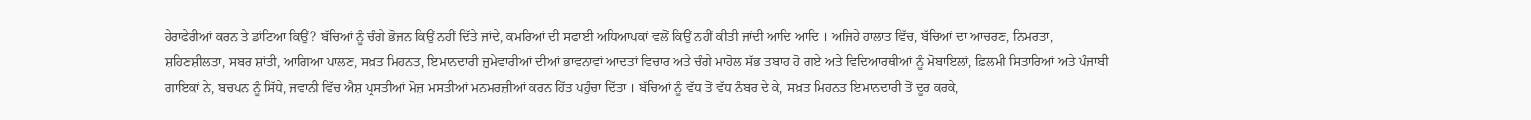ਹੇਰਾਫੇਰੀਆਂ ਕਰਨ ਤੇ ਡਾਂਟਿਆ ਕਿਉਂ? ਬੱਚਿਆਂ ਨੂੰ ਚੰਗੇ ਭੋਜਨ ਕਿਉਂ ਨਹੀਂ ਦਿੱਤੇ ਜਾਂਦੇ, ਕਮਰਿਆਂ ਦੀ ਸਫਾਈ ਅਧਿਆਪਕਾਂ ਵਲੋਂ ਕਿਉਂ ਨਹੀਂ ਕੀਤੀ ਜਾਂਦੀ ਆਦਿ ਆਦਿ । ਅਜਿਹੇ ਹਾਲਾਤ ਵਿੱਚ, ਬੱਚਿਆਂ ਦਾ ਆਚਰਣ, ਨਿਮਰਤਾ, ਸ਼ਹਿਣਸ਼ੀਲਤਾ, ਸਬਰ ਸ਼ਾਂਤੀ, ਆਗਿਆ ਪਾਲਣ, ਸਖ਼ਤ ਮਿਹਨਤ, ਇਮਾਨਦਾਰੀ ਜ਼ੁਮੇਵਾਰੀਆਂ ਦੀਆਂ ਭਾਵਨਾਵਾਂ ਆਦਤਾਂ ਵਿਚਾਰ ਅਤੇ ਚੰਗੇ ਮਾਹੋਲ ਸੱਭ ਤਬਾਹ ਹੋ ਗਏ ਅਤੇ ਵਿਦਿਆਰਥੀਆਂ ਨੂੰ ਮੋਬਾਇਲਾਂ, ਫ਼ਿਲਮੀ ਸਿਤਾਰਿਆਂ ਅਤੇ ਪੰਜਾਬੀ ਗਾਇਕਾਂ ਨੇ, ਬਚਪਨ ਨੂੰ ਸਿੱਧੇ, ਜਵਾਨੀ ਵਿੱਚ ਐਸ਼ ਪ੍ਰਸਤੀਆਂ ਮੋਜ਼ ਮਸਤੀਆਂ ਮਨਮਰਜ਼ੀਆਂ ਕਰਨ ਹਿੱਤ ਪਹੁੰਚਾ ਦਿੱਤਾ । ਬੱਚਿਆਂ ਨੂੰ ਵੱਧ ਤੋਂ ਵੱਧ ਨੰਬਰ ਦੇ ਕੇ, ਸਖ਼ਤ ਮਿਹਨਤ ਇਮਾਨਦਾਰੀ ਤੋਂ ਦੂਰ ਕਰਕੇ,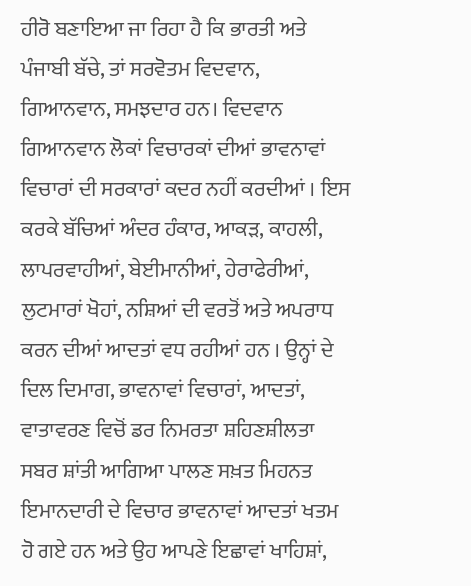ਹੀਰੋ ਬਣਾਇਆ ਜਾ ਰਿਹਾ ਹੈ ਕਿ ਭਾਰਤੀ ਅਤੇ ਪੰਜਾਬੀ ਬੱਚੇ, ਤਾਂ ਸਰਵੋਤਮ ਵਿਦਵਾਨ, ਗਿਆਨਵਾਨ, ਸਮਝਦਾਰ ਹਨ। ਵਿਦਵਾਨ ਗਿਆਨਵਾਨ ਲੋਕਾਂ ਵਿਚਾਰਕਾਂ ਦੀਆਂ ਭਾਵਨਾਵਾਂ ਵਿਚਾਰਾਂ ਦੀ ਸਰਕਾਰਾਂ ਕਦਰ ਨਹੀਂ ਕਰਦੀਆਂ । ਇਸ ਕਰਕੇ ਬੱਚਿਆਂ ਅੰਦਰ ਹੰਕਾਰ, ਆਕੜ, ਕਾਹਲੀ, ਲਾਪਰਵਾਹੀਆਂ, ਬੇਈਮਾਨੀਆਂ, ਹੇਰਾਫੇਰੀਆਂ, ਲੁਟਮਾਰਾਂ ਖੋਹਾਂ, ਨਸ਼ਿਆਂ ਦੀ ਵਰਤੋਂ ਅਤੇ ਅਪਰਾਧ ਕਰਨ ਦੀਆਂ ਆਦਤਾਂ ਵਧ ਰਹੀਆਂ ਹਨ । ਉਨ੍ਹਾਂ ਦੇ ਦਿਲ ਦਿਮਾਗ, ਭਾਵਨਾਵਾਂ ਵਿਚਾਰਾਂ, ਆਦਤਾਂ, ਵਾਤਾਵਰਣ ਵਿਚੋਂ ਡਰ ਨਿਮਰਤਾ ਸ਼ਹਿਣਸ਼ੀਲਤਾ ਸਬਰ ਸ਼ਾਂਤੀ ਆਗਿਆ ਪਾਲਣ ਸਖ਼ਤ ਮਿਹਨਤ ਇਮਾਨਦਾਰੀ ਦੇ ਵਿਚਾਰ ਭਾਵਨਾਵਾਂ ਆਦਤਾਂ ਖਤਮ ਹੋ ਗਏ ਹਨ ਅਤੇ ਉਹ ਆਪਣੇ ਇਛਾਵਾਂ ਖਾਹਿਸ਼ਾਂ,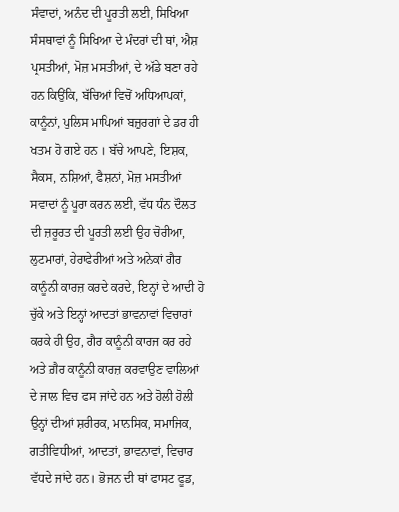ਸੰਵਾਦਾਂ, ਅਨੰਦ ਦੀ ਪੂਰਤੀ ਲਈ, ਸਿਖਿਆ ਸੰਸਥਾਵਾਂ ਨੂੰ ਸਿਖਿਆ ਦੇ ਮੰਦਰਾਂ ਦੀ ਥਾਂ, ਐਸ਼ ਪ੍ਰਸਤੀਆਂ, ਮੋਜ਼ ਮਸਤੀਆਂ, ਦੇ ਅੱਡੇ ਬਣਾ ਰਹੇ ਹਨ ਕਿਉਂਕਿ, ਬੱਚਿਆਂ ਵਿਚੋਂ ਅਧਿਆਪਕਾਂ, ਕਾਨੂੰਨਾਂ, ਪੁਲਿਸ ਮਾਪਿਆਂ ਬਜ਼ੁਰਗਾਂ ਦੇ ਡਰ ਹੀ ਖਤਮ ਹੋ ਗਏ ਹਨ । ਬੱਚੇ ਆਪਣੇ, ਇਸ਼ਕ, ਸੈਕਸ, ਨਸ਼ਿਆਂ, ਫੈਸ਼ਨਾਂ, ਮੋਜ਼ ਮਸਤੀਆਂ ਸਵਾਦਾਂ ਨੂੰ ਪੂਰਾ ਕਰਨ ਲਈ, ਵੱਧ ਧੰਨ ਦੌਲਤ ਦੀ ਜ਼ਰੂਰਤ ਦੀ ਪੂਰਤੀ ਲਈ ਉਹ ਚੋਰੀਆ, ਲੁਟਮਾਰਾਂ, ਹੇਰਾਫੇਰੀਆਂ ਅਤੇ ਅਨੇਕਾਂ ਗੈਰ ਕਾਨੂੰਨੀ ਕਾਰਜ਼ ਕਰਦੇ ਕਰਦੇ, ਇਨ੍ਹਾਂ ਦੇ ਆਦੀ ਹੋ ਚੁੱਕੇ ਅਤੇ ਇਨ੍ਹਾਂ ਆਦਤਾਂ ਭਾਵਨਾਵਾਂ ਵਿਚਾਰਾਂ ਕਰਕੇ ਹੀ ਉਹ, ਗੈਰ ਕਾਨੂੰਨੀ ਕਾਰਜ ਕਰ ਰਹੇ ਅਤੇ ਗ਼ੈਰ ਕਾਨੂੰਨੀ ਕਾਰਜ਼ ਕਰਵਾਉਣ ਵਾਲਿਆਂ ਦੇ ਜਾਲ ਵਿਚ ਫਸ ਜਾਂਦੇ ਹਨ ਅਤੇ ਹੋਲੀ ਹੋਲੀ ਉਨ੍ਹਾਂ ਦੀਆਂ ਸ਼ਰੀਰਕ, ਮਾਨਸਿਕ, ਸਮਾਜਿਕ, ਗਤੀਵਿਧੀਆਂ, ਆਦਤਾਂ, ਭਾਵਨਾਵਾਂ, ਵਿਚਾਰ ਵੱਧਦੇ ਜਾਂਦੇ ਹਨ। ਭੋਜਨ ਦੀ ਥਾਂ ਫਾਸਟ ਫੂਡ,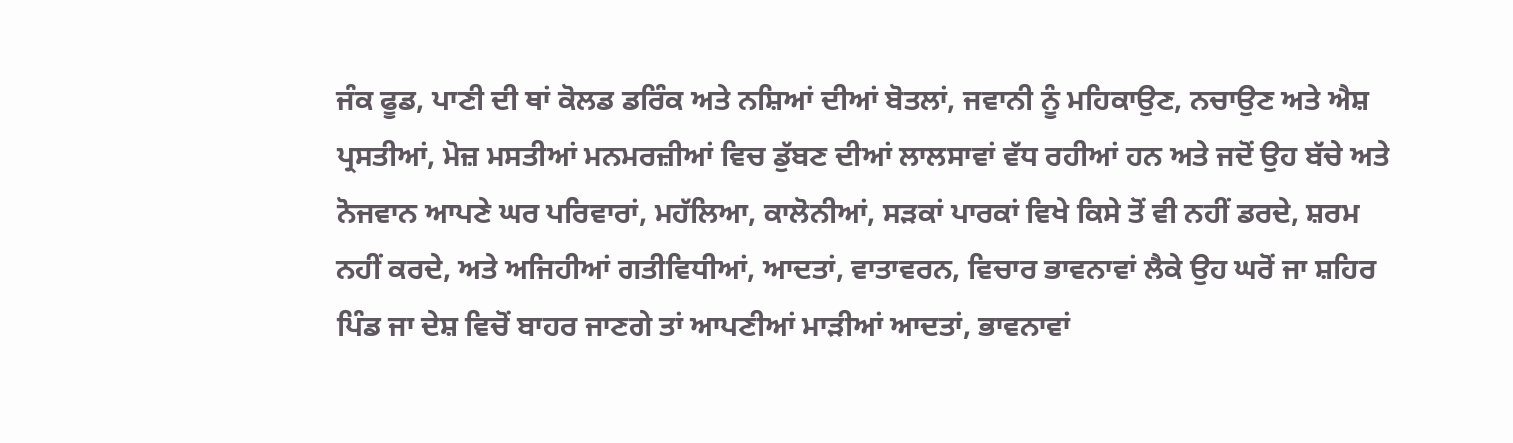ਜੰਕ ਫੂਡ, ਪਾਣੀ ਦੀ ਥਾਂ ਕੋਲਡ ਡਰਿੰਕ ਅਤੇ ਨਸ਼ਿਆਂ ਦੀਆਂ ਬੋਤਲਾਂ, ਜਵਾਨੀ ਨੂੰ ਮਹਿਕਾਉਣ, ਨਚਾਉਣ ਅਤੇ ਐਸ਼ ਪ੍ਰਸਤੀਆਂ, ਮੋਜ਼ ਮਸਤੀਆਂ ਮਨਮਰਜ਼ੀਆਂ ਵਿਚ ਡੁੱਬਣ ਦੀਆਂ ਲਾਲਸਾਵਾਂ ਵੱਧ ਰਹੀਆਂ ਹਨ ਅਤੇ ਜਦੋਂ ਉਹ ਬੱਚੇ ਅਤੇ ਨੋਜਵਾਨ ਆਪਣੇ ਘਰ ਪਰਿਵਾਰਾਂ, ਮਹੱਲਿਆ, ਕਾਲੋਨੀਆਂ, ਸੜਕਾਂ ਪਾਰਕਾਂ ਵਿਖੇ ਕਿਸੇ ਤੋਂ ਵੀ ਨਹੀਂ ਡਰਦੇ, ਸ਼ਰਮ ਨਹੀਂ ਕਰਦੇ, ਅਤੇ ਅਜਿਹੀਆਂ ਗਤੀਵਿਧੀਆਂ, ਆਦਤਾਂ, ਵਾਤਾਵਰਨ, ਵਿਚਾਰ ਭਾਵਨਾਵਾਂ ਲੈਕੇ ਉਹ ਘਰੋਂ ਜਾ ਸ਼ਹਿਰ ਪਿੰਡ ਜਾ ਦੇਸ਼ ਵਿਚੋਂ ਬਾਹਰ ਜਾਣਗੇ ਤਾਂ ਆਪਣੀਆਂ ਮਾੜੀਆਂ ਆਦਤਾਂ, ਭਾਵਨਾਵਾਂ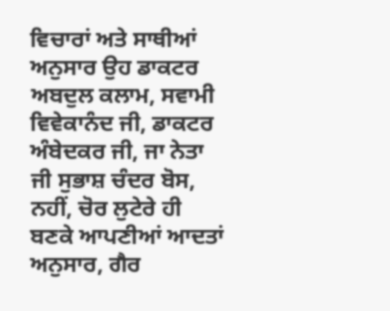ਵਿਚਾਰਾਂ ਅਤੇ ਸਾਥੀਆਂ ਅਨੁਸਾਰ ਉਹ ਡਾਕਟਰ ਅਬਦੁਲ ਕਲਾਮ, ਸਵਾਮੀ ਵਿਵੇਕਾਨੰਦ ਜੀ, ਡਾਕਟਰ ਅੰਬੇਦਕਰ ਜੀ, ਜਾ ਨੇਤਾ ਜੀ ਸੁਭਾਸ਼ ਚੰਦਰ ਬੋਸ, ਨਹੀਂ, ਚੋਰ ਲੁਟੇਰੇ ਹੀ ਬਣਕੇ ਆਪਣੀਆਂ ਆਦਤਾਂ ਅਨੁਸਾਰ, ਗੈਰ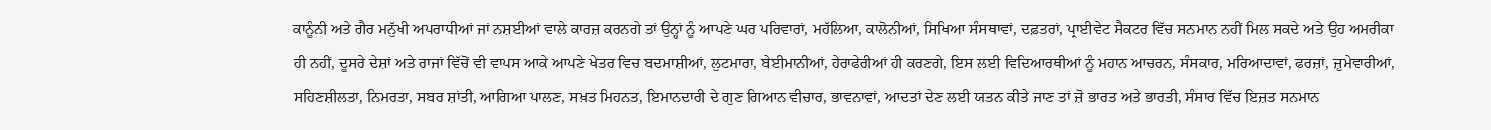ਕਾਨੂੰਨੀ ਅਤੇ ਗੈਰ ਮਨੁੱਖੀ ਅਪਰਾਧੀਆਂ ਜਾਂ ਨਸ਼ਈਆਂ ਵਾਲੇ ਕਾਰਜ਼ ਕਰਨਗੇ ਤਾਂ ਉਨ੍ਹਾਂ ਨੂੰ ਆਪਣੇ ਘਰ ਪਰਿਵਾਰਾਂ, ਮਹੱਲਿਆ, ਕਾਲੋਨੀਆਂ, ਸਿਖਿਆ ਸੰਸਥਾਵਾਂ, ਦਫ਼ਤਰਾਂ, ਪ੍ਰਾਈਵੇਟ ਸੈਕਟਰ ਵਿੱਚ ਸਨਮਾਨ ਨਹੀਂ ਮਿਲ ਸਕਦੇ ਅਤੇ ਉਹ ਅਮਰੀਕਾ ਹੀ ਨਹੀਂ, ਦੂਸਰੇ ਦੇਸ਼ਾਂ ਅਤੇ ਰਾਜਾਂ ਵਿੱਚੋਂ ਵੀ ਵਾਪਸ ਆਕੇ ਆਪਣੇ ਖੇਤਰ ਵਿਚ ਬਦਮਾਸ਼ੀਆਂ, ਲੁਟਮਾਰਾ, ਬੇਈਮਾਨੀਆਂ, ਹੇਰਾਫੇਰੀਆਂ ਹੀ ਕਰਣਗੇ, ਇਸ ਲਈ ਵਿਦਿਆਰਥੀਆਂ ਨੂੰ ਮਹਾਨ ਆਚਰਨ, ਸੰਸਕਾਰ, ਮਰਿਆਦਾਵਾਂ, ਫਰਜ਼ਾਂ, ਜ਼ੁਮੇਵਾਰੀਆਂ, ਸਹਿਣਸ਼ੀਲਤਾ, ਨਿਮਰਤਾ, ਸਬਰ ਸ਼ਾਂਤੀ, ਆਗਿਆ ਪਾਲਣ, ਸਖ਼ਤ ਮਿਹਨਤ, ਇਮਾਨਦਾਰੀ ਦੇ ਗੁਣ ਗਿਆਨ ਵੀਚਾਰ, ਭਾਵਨਾਵਾਂ, ਆਦਤਾਂ ਦੇਣ ਲਈ ਯਤਨ ਕੀਤੇ ਜਾਣ ਤਾਂ ਜ਼ੋ ਭਾਰਤ ਅਤੇ ਭਾਰਤੀ, ਸੰਸਾਰ ਵਿੱਚ ਇਜ਼ਤ ਸਨਮਾਨ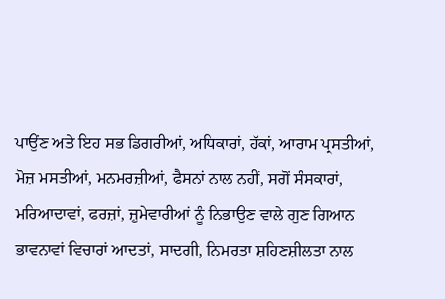ਪਾਉਂਣ ਅਤੇ ਇਹ ਸਭ ਡਿਗਰੀਆਂ, ਅਧਿਕਾਰਾਂ, ਹੱਕਾਂ, ਆਰਾਮ ਪ੍ਰਸਤੀਆਂ, ਮੋਜ਼ ਮਸਤੀਆਂ, ਮਨਮਰਜ਼ੀਆਂ, ਫੈਸਨਾਂ ਨਾਲ ਨਹੀਂ, ਸਗੋਂ ਸੰਸਕਾਰਾਂ, ਮਰਿਆਦਾਵਾਂ, ਫਰਜ਼ਾਂ, ਜ਼ੁਮੇਵਾਰੀਆਂ ਨੂੰ ਨਿਭਾਉਣ ਵਾਲੇ ਗੁਣ ਗਿਆਨ ਭਾਵਨਾਵਾਂ ਵਿਚਾਰਾਂ ਆਦਤਾਂ, ਸਾਦਗੀ, ਨਿਮਰਤਾ ਸ਼ਹਿਣਸ਼ੀਲਤਾ ਨਾਲ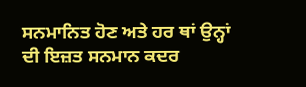ਸਨਮਾਨਿਤ ਹੋਣ ਅਤੇ ਹਰ ਥਾਂ ਉਨ੍ਹਾਂ ਦੀ ਇਜ਼ਤ ਸਨਮਾਨ ਕਦਰ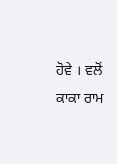ਹੋਵੇ । ਵਲੋਂ ਕਾਕਾ ਰਾਮ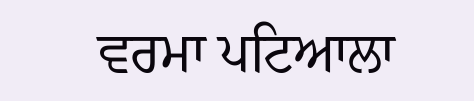ਵਰਮਾ ਪਟਿਆਲਾ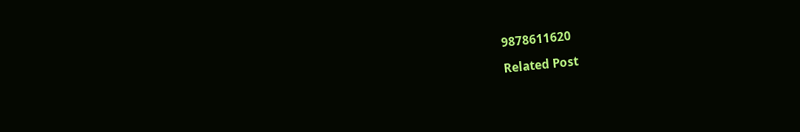9878611620

Related Post